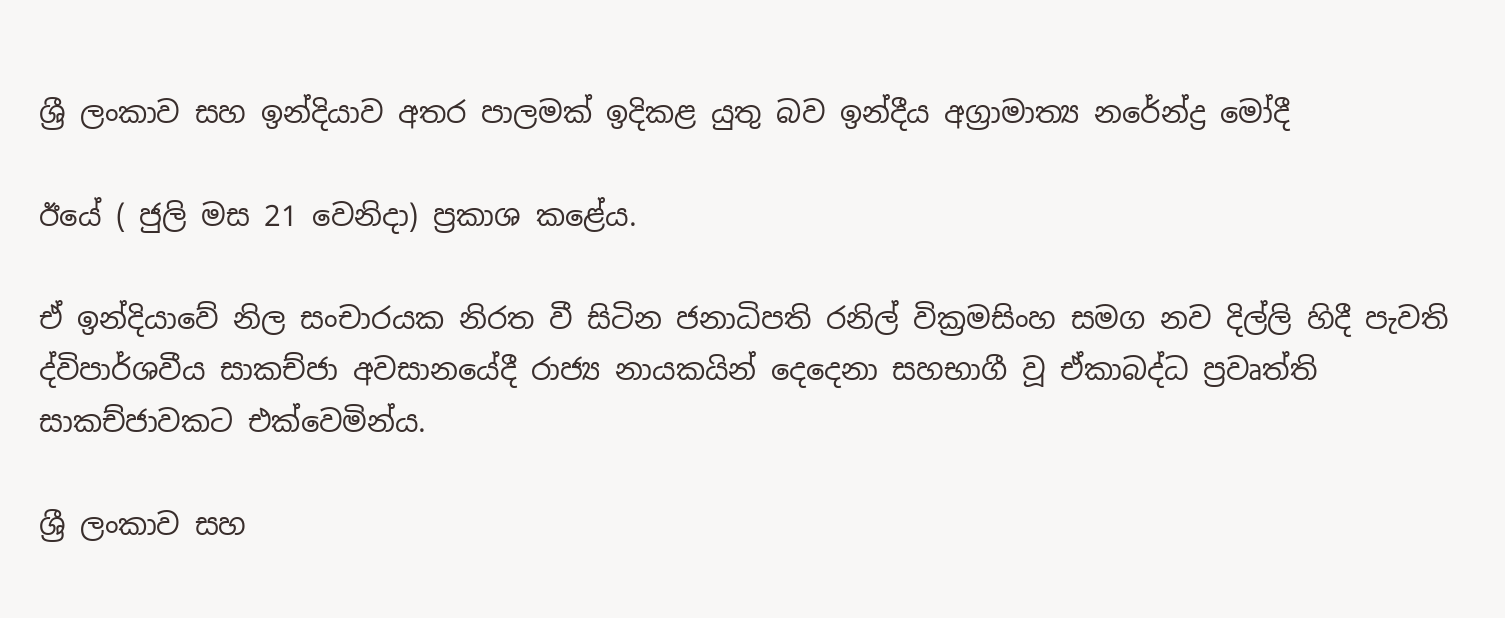ශ්‍රී ලංකාව සහ ඉන්දියාව අතර පාලමක් ඉදිකළ යුතු බව ඉන්දීය අග්‍රාමාත්‍ය නරේන්ද්‍ර මෝදී

ඊයේ ( ජුලි මස 21 වෙනිදා) ප්‍රකාශ කළේය.

ඒ ඉන්දියාවේ නිල සංචාරයක නිරත වී සිටින ජනාධිපති රනිල් වික්‍රමසිංහ සමග නව දිල්ලි හිදී පැවති ද්විපාර්ශවීය සාකච්ජා අවසානයේදී රාජ්‍ය නායකයින් දෙදෙනා සහභාගී වූ ඒකාබද්ධ ප්‍රවෘත්ති සාකච්ජාවකට එක්වෙමින්ය.

ශ්‍රී ලංකාව සහ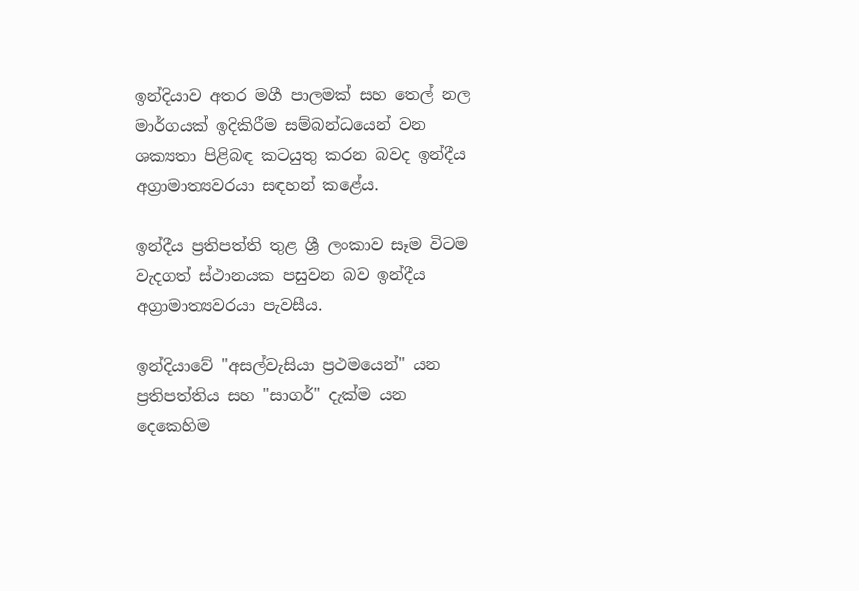ඉන්දියාව අතර මගී පාලමක් සහ තෙල් නල මාර්ගයක් ඉදිකිරීම සම්බන්ධයෙන් වන ශක්‍යතා පිළිබඳ කටයුතු කරන බවද ඉන්දීය අග්‍රාමාත්‍යවරයා සඳහන් කළේය.

ඉන්දීය ප්‍රතිපත්ති තුළ ශ්‍රී ලංකාව සෑම විටම වැදගත් ස්ථානයක පසුවන බව ඉන්දීය අග්‍රාමාත්‍යවරයා පැවසීය.

ඉන්දියාවේ "අසල්වැසියා ප්‍රථමයෙන්" යන ප්‍රතිපත්තිය සහ "සාගර්" දැක්ම යන දෙකෙහිම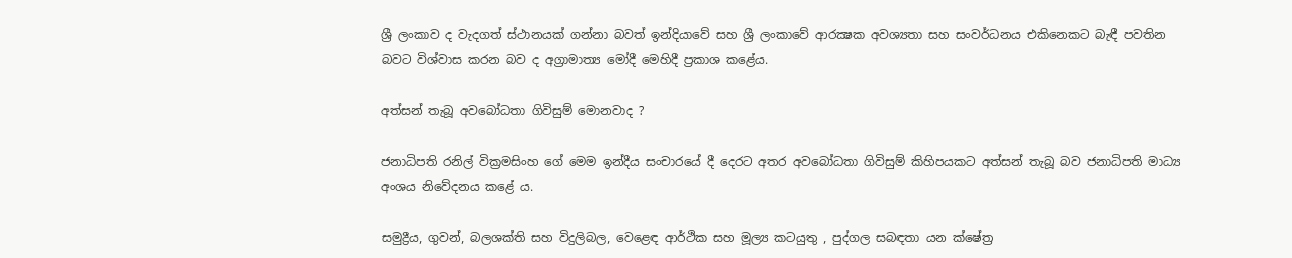ශ්‍රී ලංකාව ද වැදගත් ස්ථානයක් ගන්නා බවත් ඉන්දියාවේ සහ ශ්‍රී ලංකාවේ ආරක්‍ෂක අවශ්‍යතා සහ සංවර්ධනය එකිනෙකට බැඳී පවතින බවට විශ්වාස කරන බව ද අග්‍රාමාත්‍ය මෝදී මෙහිදී ප්‍රකාශ කළේය.

අත්සන් තැබූ අවබෝධතා ගිවිසුම් මොනවාද ?

ජනාධිපති රනිල් වික්‍රමසිංහ ගේ මෙම ඉන්දීය සංචාරයේ දී දෙරට අතර අවබෝධතා ගිවිසුම් කිහිපයකට අත්සන් තැබූ බව ජනාධිපති මාධ්‍ය අංශය නිවේදනය කළේ ය.

සමුද්‍රීය, ගුවන්, බලශක්ති සහ විදුලිබල, වෙළෙඳ ආර්ථික සහ මූල්‍ය කටයුතු , පුද්ගල සබඳතා යන ක්ෂේත්‍ර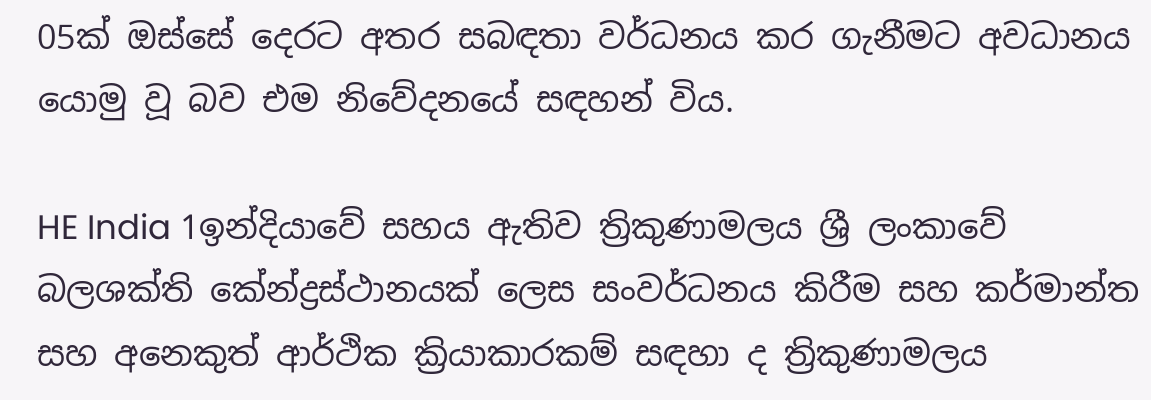05ක් ඔස්සේ දෙරට අතර සබඳතා වර්ධනය කර ගැනීමට අවධානය යොමු වූ බව එම නිවේදනයේ සඳහන් විය.

HE India 1ඉන්දියාවේ සහය ඇතිව ත්‍රිකුණාමලය ශ්‍රී ලංකාවේ බලශක්ති කේන්ද්‍රස්ථානයක් ලෙස සංවර්ධනය කිරීම සහ කර්මාන්ත සහ අනෙකුත් ආර්ථික ක්‍රියාකාරකම් සඳහා ද ත්‍රිකුණාමලය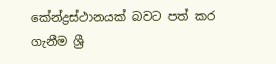කේන්ද්‍රස්ථානයක් බවට පත් කර ගැනීම ශ්‍රී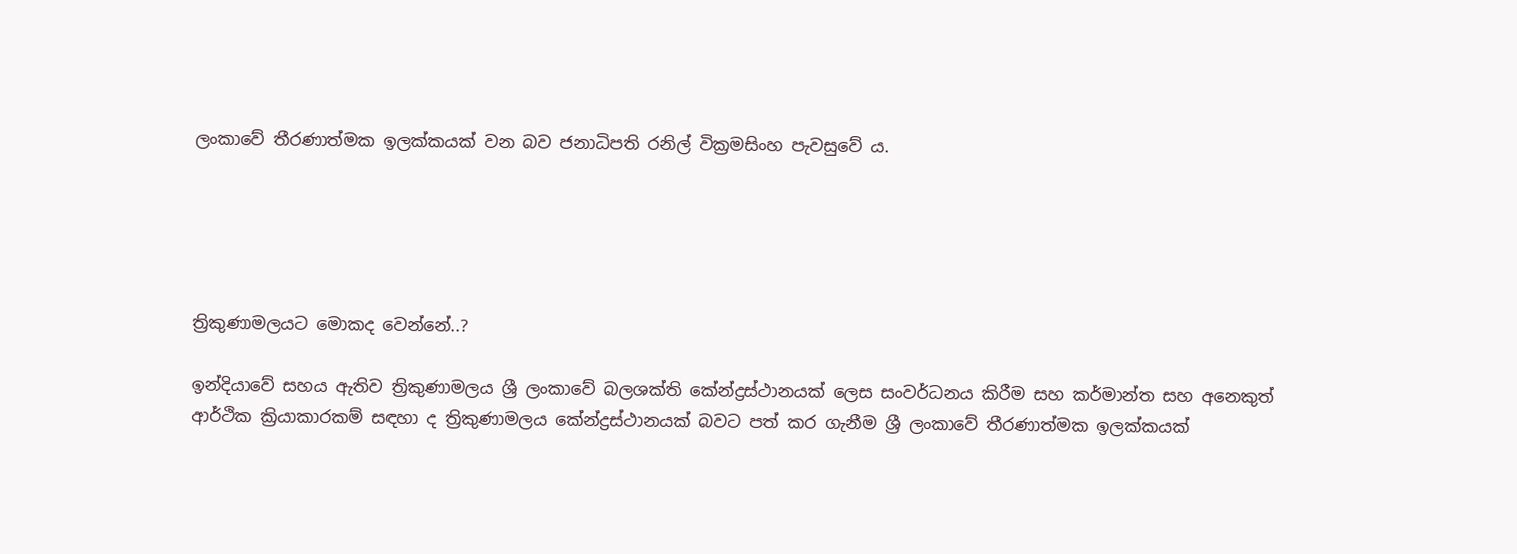ලංකාවේ තීරණාත්මක ඉලක්කයක් වන බව ජනාධිපති රනිල් වික්‍රමසිංහ පැවසුවේ ය.





ත්‍රිකුණාමලයට මොකද වෙන්නේ..?

ඉන්දියාවේ සහය ඇතිව ත්‍රිකුණාමලය ශ්‍රී ලංකාවේ බලශක්ති කේන්ද්‍රස්ථානයක් ලෙස සංවර්ධනය කිරීම සහ කර්මාන්ත සහ අනෙකුත් ආර්ථික ක්‍රියාකාරකම් සඳහා ද ත්‍රිකුණාමලය කේන්ද්‍රස්ථානයක් බවට පත් කර ගැනීම ශ්‍රී ලංකාවේ තීරණාත්මක ඉලක්කයක්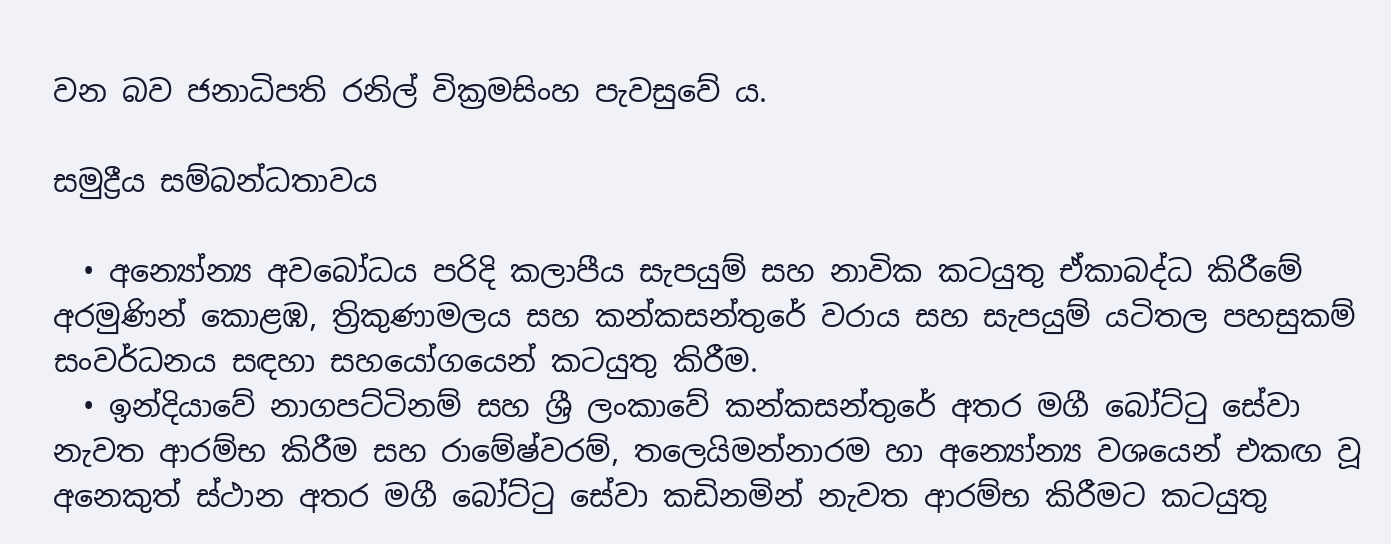වන බව ජනාධිපති රනිල් වික්‍රමසිංහ පැවසුවේ ය.

සමුද්‍රීය සම්බන්ධතාවය

  • අන්‍යෝන්‍ය අවබෝධය පරිදි කලාපීය සැපයුම් සහ නාවික කටයුතු ඒකාබද්ධ කිරීමේ අරමුණින් කොළඹ, ත්‍රිකුණාමලය සහ කන්කසන්තුරේ වරාය සහ සැපයුම් යටිතල පහසුකම් සංවර්ධනය සඳහා සහයෝගයෙන් කටයුතු කිරීම.
  • ඉන්දියාවේ නාගපට්ටිනම් සහ ශ්‍රී ලංකාවේ කන්කසන්තුරේ අතර මගී බෝට්ටු සේවා නැවත ආරම්භ කිරීම සහ රාමේෂ්වරම්, තලෙයිමන්නාරම හා අන්‍යෝන්‍ය වශයෙන් එකඟ වූ අනෙකුත් ස්ථාන අතර මගී බෝට්ටු සේවා කඩිනමින් නැවත ආරම්භ කිරීමට කටයුතු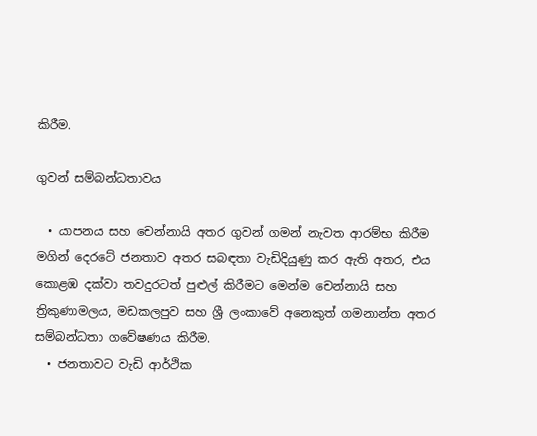කිරීම.

ගුවන් සම්බන්ධතාවය

  • යාපනය සහ චෙන්නායි අතර ගුවන් ගමන් නැවත ආරම්භ කිරීම මගින් දෙරටේ ජනතාව අතර සබඳතා වැඩිදියුණු කර ඇති අතර, එය කොළඹ දක්වා තවදුරටත් පුළුල් කිරීමට මෙන්ම චෙන්නායි සහ ත්‍රිකුණාමලය, මඩකලපුව සහ ශ්‍රී ලංකාවේ අනෙකුත් ගමනාන්ත අතර සම්බන්ධතා ගවේෂණය කිරීම.
  • ජනතාවට වැඩි ආර්ථික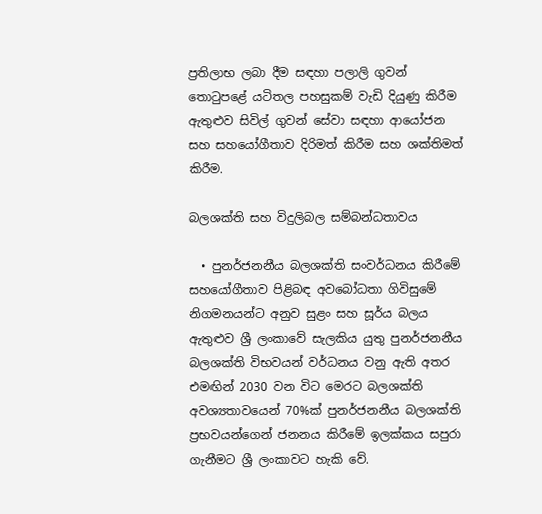ප්‍රතිලාභ ලබා දීම සඳහා පලාලි ගුවන් තොටුපළේ යටිතල පහසුකම් වැඩි දියුණු කිරීම ඇතුළුව සිවිල් ගුවන් සේවා සඳහා ආයෝජන සහ සහයෝගීතාව දිරිමත් කිරීම සහ ශක්තිමත් කිරීම.

බලශක්ති සහ විදුලිබල සම්බන්ධතාවය

  • පුනර්ජනනීය බලශක්ති සංවර්ධනය කිරීමේ සහයෝගීතාව පිළිබඳ අවබෝධතා ගිවිසුමේ නිගමනයන්ට අනුව සුළං සහ සූර්ය බලය ඇතුළුව ශ්‍රී ලංකාවේ සැලකිය යුතු පුනර්ජනනීය බලශක්ති විභවයන් වර්ධනය වනු ඇති අතර එමඟින් 2030 වන විට මෙරට බලශක්ති අවශ්‍යතාවයෙන් 70%ක් පුනර්ජනනීය බලශක්ති ප්‍රභවයන්ගෙන් ජනනය කිරීමේ ඉලක්කය සපුරා ගැනීමට ශ්‍රී ලංකාවට හැකි වේ.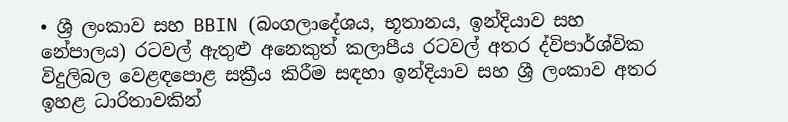• ශ්‍රී ලංකාව සහ BBIN (බංගලාදේශය, භූතානය, ඉන්දියාව සහ නේපාලය) රටවල් ඇතුළු අනෙකුත් කලාපීය රටවල් අතර ද්විපාර්ශ්වික විදුලිබල වෙළඳපොළ සක්‍රීය කිරීම සඳහා ඉන්දියාව සහ ශ්‍රී ලංකාව අතර ඉහළ ධාරිතාවකින්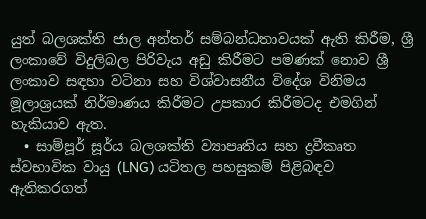යුත් බලශක්ති ජාල අන්තර් සම්බන්ධතාවයක් ඇති කිරීම, ශ්‍රී ලංකාවේ විදුලිබල පිරිවැය අඩු කිරීමට පමණක් නොව ශ්‍රී ලංකාව සඳහා වටිනා සහ විශ්වාසනීය විදේශ විනිමය මූලාශ්‍රයක් නිර්මාණය කිරීමට උපකාර කිරීමටද එමගින් හැකියාව ඇත.
  • සාම්පූර් සූර්ය බලශක්ති ව්‍යාපෘතිය සහ ද්‍රවීකෘත ස්වභාවික වායු (LNG) යටිතල පහසුකම් පිළිබඳව ඇතිකරගත්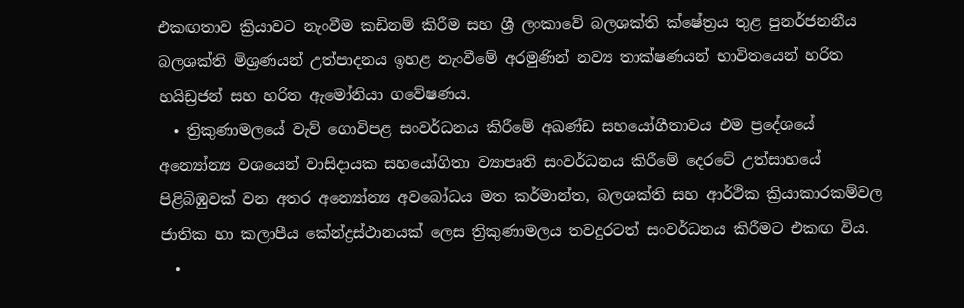එකඟතාව ක්‍රියාවට නැංවීම කඩිනම් කිරීම සහ ශ්‍රී ලංකාවේ බලශක්ති ක්ෂේත්‍රය තුළ පුනර්ජනනීය බලශක්ති මිශ්‍රණයන් උත්පාදනය ඉහළ නැංවීමේ අරමුණින් නව්‍ය තාක්ෂණයන් භාවිතයෙන් හරිත හයිඩ්‍රජන් සහ හරිත ඇමෝනියා ගවේෂණය.
  • ත්‍රිකුණාමලයේ වැව් ගොවිපළ සංවර්ධනය කිරීමේ අඛණ්ඩ සහයෝගීතාවය එම ප්‍රදේශයේ අන්‍යෝන්‍ය වශයෙන් වාසිදායක සහයෝගිතා ව්‍යාපෘති සංවර්ධනය කිරීමේ දෙරටේ උත්සාහයේ පිළිබිඹුවක් වන අතර අන්‍යෝන්‍ය අවබෝධය මත කර්මාන්ත, බලශක්ති සහ ආර්ථික ක්‍රියාකාරකම්වල ජාතික හා කලාපීය කේන්ද්‍රස්ථානයක් ලෙස ත්‍රිකුණාමලය තවදුරටත් සංවර්ධනය කිරීමට එකඟ විය.
  •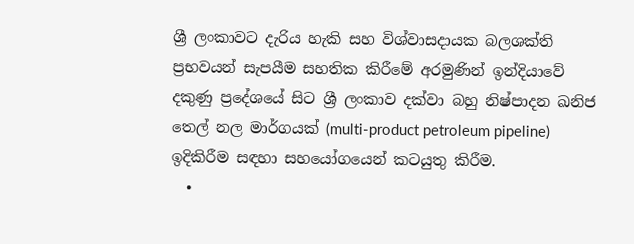ශ්‍රී ලංකාවට දැරිය හැකි සහ විශ්වාසදායක බලශක්ති ප්‍රභවයන් සැපයීම සහතික කිරීමේ අරමුණින් ඉන්දියාවේ දකුණු ප්‍රදේශයේ සිට ශ්‍රී ලංකාව දක්වා බහු නිෂ්පාදන ඛනිජ තෙල් නල මාර්ගයක් (multi-product petroleum pipeline) ඉදිකිරීම සඳහා සහයෝගයෙන් කටයුතු කිරීම.
  •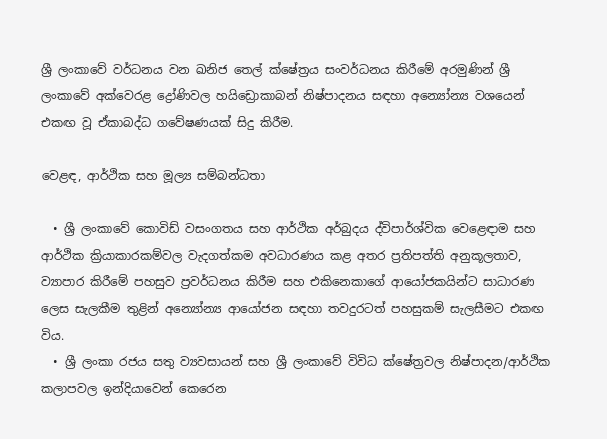ශ්‍රී ලංකාවේ වර්ධනය වන ඛනිජ තෙල් ක්ෂේත්‍රය සංවර්ධනය කිරීමේ අරමුණින් ශ්‍රී ලංකාවේ අක්වෙරළ ද්‍රෝණිවල හයිඩ්‍රොකාබන් නිෂ්පාදනය සඳහා අන්‍යෝන්‍ය වශයෙන් එකඟ වූ ඒකාබද්ධ ගවේෂණයක් සිදු කිරීම.

වෙළඳ, ආර්ථික සහ මූල්‍ය සම්බන්ධතා

  • ශ්‍රී ලංකාවේ කොවිඩ් වසංගතය සහ ආර්ථික අර්බුදය ද්විපාර්ශ්වික වෙළෙඳාම සහ ආර්ථික ක්‍රියාකාරකම්වල වැදගත්කම අවධාරණය කළ අතර ප්‍රතිපත්ති අනුකූලතාව, ව්‍යාපාර කිරීමේ පහසුව ප්‍රවර්ධනය කිරීම සහ එකිනෙකාගේ ආයෝජකයින්ට සාධාරණ ලෙස සැලකීම තුළින් අන්‍යෝන්‍ය ආයෝජන සඳහා තවදුරටත් පහසුකම් සැලසීමට එකඟ විය.
  • ශ්‍රී ලංකා රජය සතු ව්‍යවසායන් සහ ශ්‍රී ලංකාවේ විවිධ ක්ෂේත්‍රවල නිෂ්පාදන/ආර්ථික කලාපවල ඉන්දියාවෙන් කෙරෙන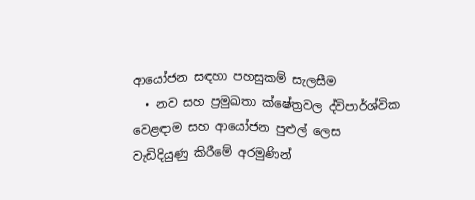ආයෝජන සඳහා පහසුකම් සැලසීම
  • නව සහ ප්‍රමුඛතා ක්ෂේත්‍රවල ද්විපාර්ශ්වික වෙළඳාම සහ ආයෝජන පුළුල් ලෙස වැඩිදියුණු කිරීමේ අරමුණින්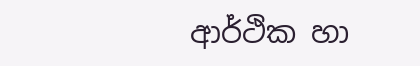ආර්ථික හා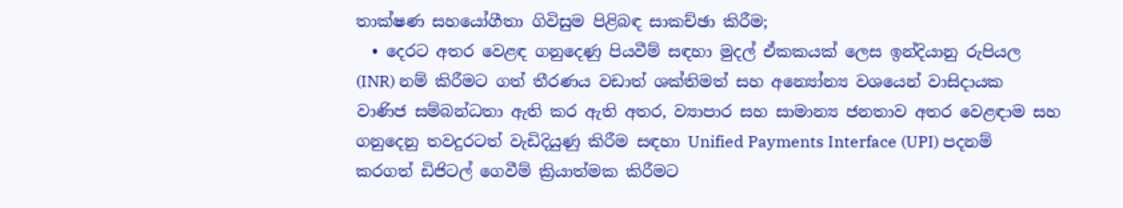තාක්ෂණ සහයෝගීතා ගිවිසුම පිළිබඳ සාකච්ඡා කිරීම;
  • දෙරට අතර වෙළඳ ගනුදෙණු පියවීම් සඳහා මුදල් ඒකකයක් ලෙස ඉන්දියානු රුපියල (INR) නම් කිරීමට ගත් තීරණය වඩාත් ශක්තිමත් සහ අන්‍යෝන්‍ය වශයෙන් වාසිදායක වාණිජ සම්බන්ධතා ඇති කර ඇති අතර, ව්‍යාපාර සහ සාමාන්‍ය ජනතාව අතර වෙළඳාම සහ ගනුදෙනු තවදුරටත් වැඩිදියුණු කිරීම සඳහා Unified Payments Interface (UPI) පදනම් කරගත් ඩිජිටල් ගෙවීම් ක්‍රියාත්මක කිරීමට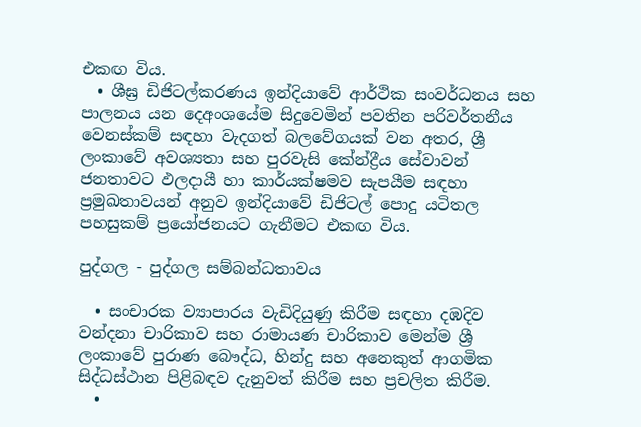එකඟ විය.
  • ශීඝ්‍ර ඩිජිටල්කරණය ඉන්දියාවේ ආර්ථික සංවර්ධනය සහ පාලනය යන දෙඅංශයේම සිදුවෙමින් පවතින පරිවර්තනීය වෙනස්කම් සඳහා වැදගත් බලවේගයක් වන අතර, ශ්‍රී ලංකාවේ අවශ්‍යතා සහ පුරවැසි කේන්ද්‍රීය සේවාවන් ජනතාවට ඵලදායී හා කාර්යක්ෂමව සැපයීම සඳහා ප්‍රමුඛතාවයන් අනුව ඉන්දියාවේ ඩිජිටල් පොදු යටිතල පහසුකම් ප්‍රයෝජනයට ගැනීමට එකඟ විය.

පුද්ගල - පුද්ගල සම්බන්ධතාවය

  • සංචාරක ව්‍යාපාරය වැඩිදියුණු කිරීම සඳහා දඹදිව වන්දනා චාරිකාව සහ රාමායණ චාරිකාව මෙන්ම ශ්‍රී ලංකාවේ පුරාණ බෞද්ධ, හින්දු සහ අනෙකුත් ආගමික සිද්ධස්ථාන පිළිබඳව දැනුවත් කිරීම සහ ප්‍රචලිත කිරීම.
  •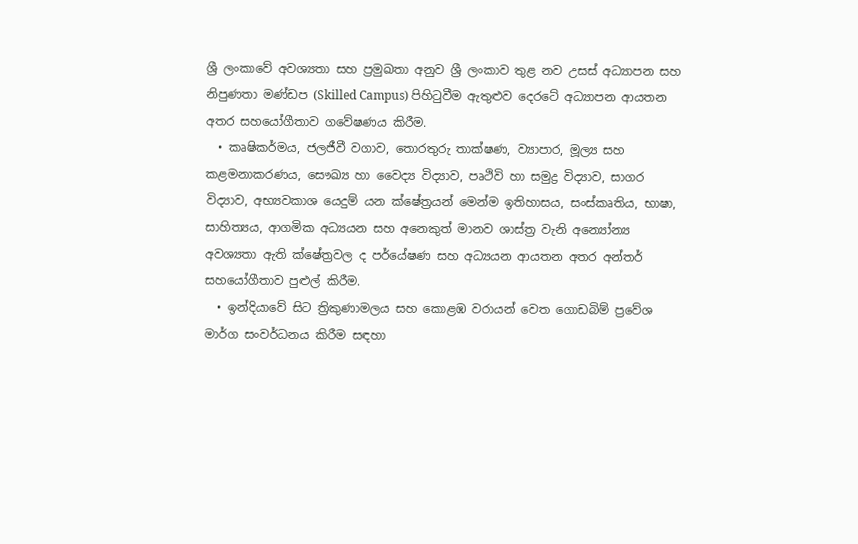ශ්‍රී ලංකාවේ අවශ්‍යතා සහ ප්‍රමුඛතා අනුව ශ්‍රී ලංකාව තුළ නව උසස් අධ්‍යාපන සහ නිපුණතා මණ්ඩප (Skilled Campus) පිහිටුවීම ඇතුළුව දෙරටේ අධ්‍යාපන ආයතන අතර සහයෝගීතාව ගවේෂණය කිරීම.
  • කෘෂිකර්මය, ජලජීවී වගාව, තොරතුරු තාක්ෂණ, ව්‍යාපාර, මූල්‍ය සහ කළමනාකරණය, සෞඛ්‍ය හා වෛද්‍ය විද්‍යාව, පෘථිවි හා සමුද්‍ර විද්‍යාව, සාගර විද්‍යාව, අභ්‍යවකාශ යෙදුම් යන ක්ෂේත්‍රයන් මෙන්ම ඉතිහාසය, සංස්කෘතිය, භාෂා, සාහිත්‍යය, ආගමික අධ්‍යයන සහ අනෙකුත් මානව ශාස්ත්‍ර වැනි අන්‍යෝන්‍ය අවශ්‍යතා ඇති ක්ෂේත්‍රවල ද පර්යේෂණ සහ අධ්‍යයන ආයතන අතර අන්තර් සහයෝගීතාව පුළුල් කිරීම.
  • ඉන්දියාවේ සිට ත්‍රිකුණාමලය සහ කොළඹ වරායන් වෙත ගොඩබිම් ප්‍රවේශ මාර්ග සංවර්ධනය කිරීම සඳහා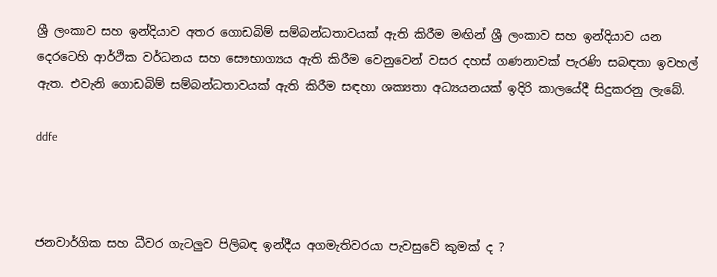ශ්‍රී ලංකාව සහ ඉන්දියාව අතර ගොඩබිම් සම්බන්ධතාවයක් ඇති කිරීම මඟින් ශ්‍රී ලංකාව සහ ඉන්දියාව යන දෙරටෙහි ආර්ථික වර්ධනය සහ සෞභාග්‍යය ඇති කිරීම වෙනුවෙන් වසර දහස් ගණනාවක් පැරණි සබඳතා ඉවහල් ඇත. එවැනි ගොඩබිම් සම්බන්ධතාවයක් ඇති කිරීම සඳහා ශක්‍යතා අධ්‍යයනයක් ඉදිරි කාලයේදී සිදුකරනු ලැබේ.

ddfe



ජනවාර්ගික සහ ධීවර ගැටලුව පිලිබඳ ඉන්දීය අගමැතිවරයා පැවසුවේ කුමක් ද ?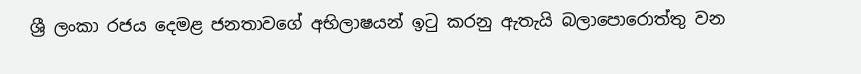ශ්‍රී ලංකා රජය දෙමළ ජනතාවගේ අභිලාෂයන් ඉටු කරනු ඇතැයි බලාපොරොත්තු වන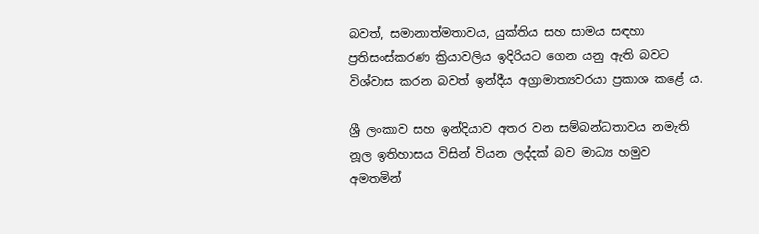බවත්, සමානාත්මතාවය, යුක්තිය සහ සාමය සඳහා ප්‍රතිසංස්කරණ ක්‍රියාවලිය ඉදිරියට ගෙන යනු ඇති බවට විශ්වාස කරන බවත් ඉන්දීය අග්‍රාමාත්‍යවරයා ප්‍රකාශ කළේ ය.

ශ්‍රී ලංකාව සහ ඉන්දියාව අතර වන සම්බන්ධතාවය නමැති නූල ඉතිහාසය විසින් වියන ලද්දක් බව මාධ්‍ය හමුව අමතමින්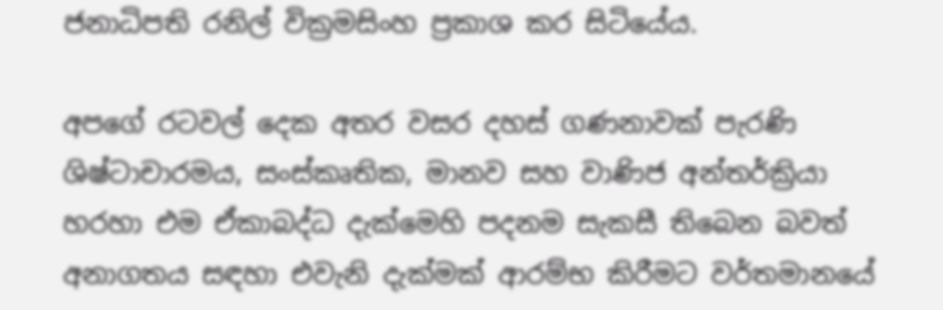ජනාධිපති රනිල් වික්‍රමසිංහ ප්‍රකාශ කර සිටියේය.

අපගේ රටවල් දෙක අතර වසර දහස් ගණනාවක් පැරණි ශිෂ්ටාචාරමය, සංස්කෘතික, මානව සහ වාණිජ අන්තර්ක්‍රියා හරහා එම ඒකාබද්ධ දැක්මෙහි පදනම සැකසී තිබෙන බවත් අනාගතය සඳහා එවැනි දැක්මක් ආරම්භ කිරීමට වර්තමානයේ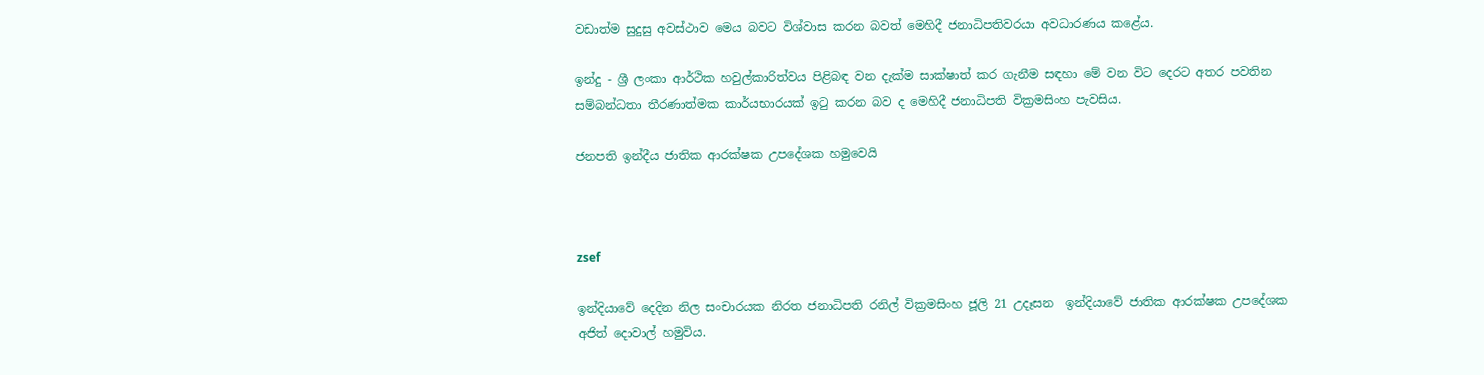වඩාත්ම සුදුසු අවස්ථාව මෙය බවට විශ්වාස කරන බවත් මෙහිදී ජනාධිපතිවරයා අවධාරණය කළේය.

ඉන්දු - ශ්‍රී ලංකා ආර්ථික හවුල්කාරිත්වය පිළිබඳ වන දැක්ම සාක්ෂාත් කර ගැනීම සඳහා මේ වන විට දෙරට අතර පවතින සම්බන්ධතා තීරණාත්මක කාර්යභාරයක් ඉටු කරන බව ද මෙහිදී ජනාධිපති වික්‍රමසිංහ පැවසිය.

ජනපති ඉන්දීය ජාතික ආරක්ෂක උපදේශක හමුවෙයි



zsef

ඉන්දියාවේ දෙදින නිල සංචාරයක නිරත ජනාධිපති රනිල් වික්‍රමසිංහ ජූලි 21 උදෑසන  ඉන්දියාවේ ජාතික ආරක්ෂක උපදේශක අජිත් දොවාල් හමුවිය.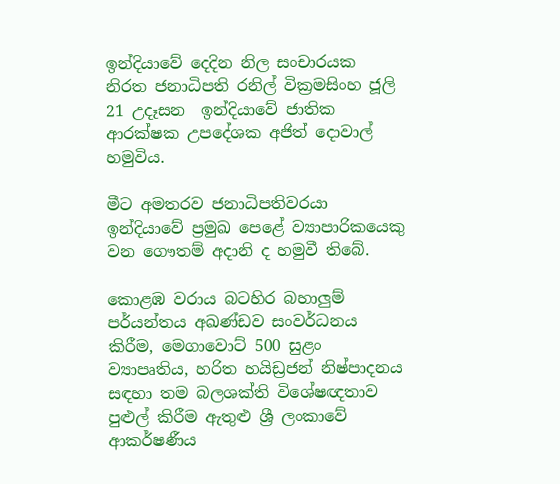ඉන්දියාවේ දෙදින නිල සංචාරයක නිරත ජනාධිපති රනිල් වික්‍රමසිංහ ජූලි 21 උදෑසන  ඉන්දියාවේ ජාතික ආරක්ෂක උපදේශක අජිත් දොවාල් හමුවිය.

මීට අමතරව ජනාධිපතිවරයා ඉන්දියාවේ ප්‍රමුඛ පෙළේ ව්‍යාපාරිකයෙකු වන ගෞතම් අදානි ද හමුවී තිබේ.

කොළඹ වරාය බටහිර බහාලුම් පර්යන්තය අඛණ්ඩව සංවර්ධනය කිරීම, මෙගාවොට් 500 සුළං ව්‍යාපෘතිය, හරිත හයිඩ්‍රජන් නිෂ්පාදනය සඳහා තම බලශක්ති විශේෂඥතාව පුළුල් කිරීම ඇතුළු ශ්‍රී ලංකාවේ ආකර්ෂණීය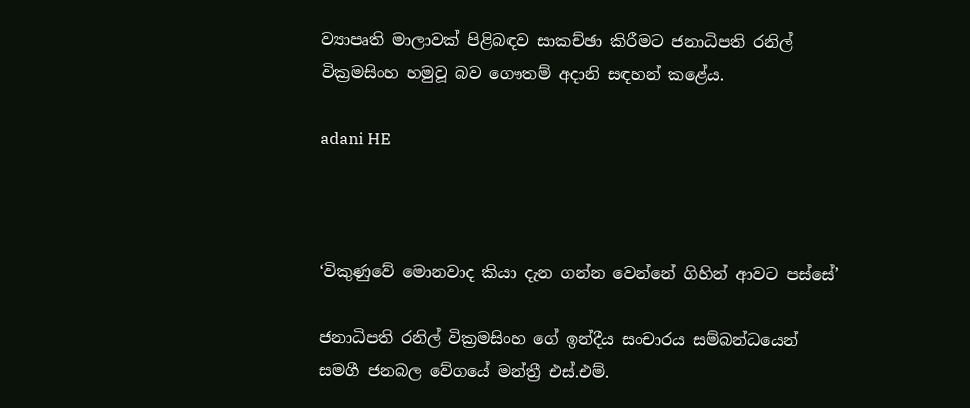ව්‍යාපෘති මාලාවක් පිළිබඳව සාකච්ඡා කිරීමට ජනාධිපති රනිල් වික්‍රමසිංහ හමුවූ බව ගෞතම් අදානි සඳහන් කළේය.

adani HE



‘විකුණුවේ මොනවාද කියා දැන ගන්න වෙන්නේ ගිහින් ආවට පස්සේ’

ජනාධිපති රනිල් වික්‍රමසිංහ ගේ ඉන්දීය සංචාරය සම්බන්ධයෙන් සමගී ජනබල වේගයේ මන්ත්‍රී එස්.එම්.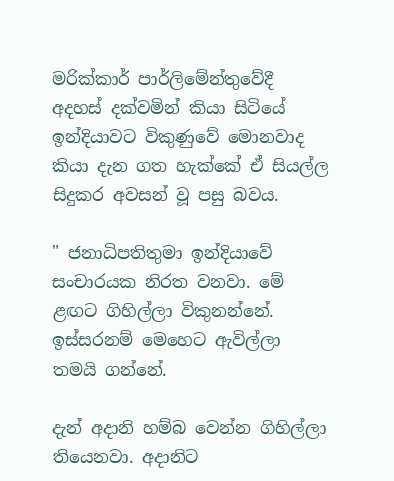මරික්කාර් පාර්ලිමේන්තුවේදී අදහස් දක්වමින් කියා සිටියේ ඉන්දියාවට විකුණුවේ මොනවාද කියා දැන ගත හැක්කේ ඒ සියල්ල සිදුකර අවසන් වූ පසු බවය.

" ජනාධිපතිතුමා ඉන්දියාවේ සංචාරයක නිරත වනවා. මේ ළඟට ගිහිල්ලා විකුනන්නේ. ඉස්සරනම් මෙහෙට ඇවිල්ලා තමයි ගන්නේ.

දැන් අදානි හම්බ වෙන්න ගිහිල්ලා තියෙනවා. අදානිට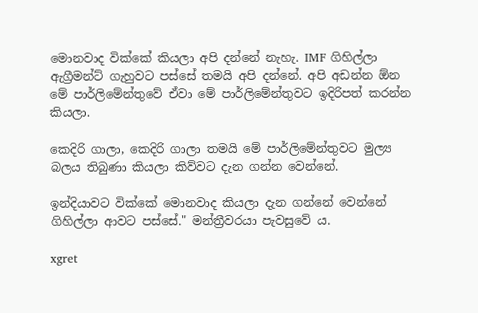මොනවාද වික්කේ කියලා අපි දන්නේ නැහැ. IMF ගිහිල්ලා ඇග්‍රීමන්ට් ගැහුවට පස්සේ තමයි අපි දන්නේ. අපි අඩන්න ඕන මේ පාර්ලිමේන්තුවේ ඒවා මේ පාර්ලිමේන්තුවට ඉදිරිපත් කරන්න කියලා.

කෙදිරි ගාලා, කෙදිරි ගාලා තමයි මේ පාර්ලිමේන්තුවට මුල්‍ය බලය තිබුණා කියලා කිව්වට දැන ගන්න වෙන්නේ.

ඉන්දියාවට වික්කේ මොනවාද කියලා දැන ගන්නේ වෙන්නේ ගිහිල්ලා ආවට පස්සේ." මන්ත්‍රීවරයා පැවසුවේ ය.

xgret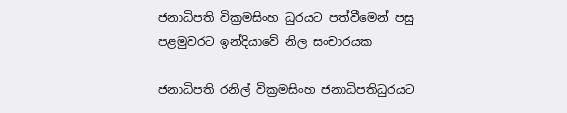ජනාධිපති වික්‍රමසිංහ ධුරයට පත්වීමෙන් පසු පළමුවරට ඉන්දියාවේ නිල සංචාරයක

ජනාධිපති රනිල් වික්‍රමසිංහ ජනාධිපතිධුරයට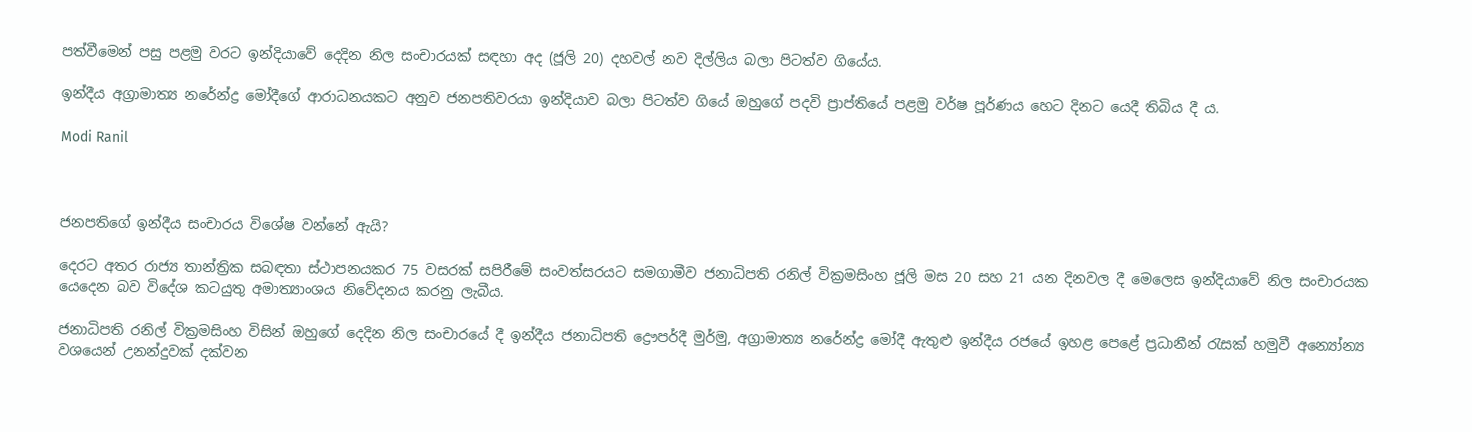පත්වීමෙන් පසු පළමු වරට ඉන්දියාවේ දෙදින නිල සංචාරයක් සඳහා අද (ජූලි 20) දහවල් නව දිල්ලිය බලා පිටත්ව ගියේය.

ඉන්දීය අග්‍රාමාත්‍ය නරේන්ද්‍ර මෝදීගේ ආරාධනයකට අනුව ජනපතිවරයා ඉන්දියාව බලා පිටත්ව ගියේ ඔහුගේ පදවි ප්‍රාප්තියේ පළමු වර්ෂ පූර්ණය හෙට දිනට යෙදී තිබිය දී ය.

Modi Ranil



ජනපතිගේ ඉන්දීය සංචාරය විශේෂ වන්නේ ඇයි?

දෙරට අතර රාජ්‍ය තාන්ත්‍රික සබඳතා ස්ථාපනයකර 75 වසරක් සපිරීමේ සංවත්සරයට සමගාමීව ජනාධිපති රනිල් වික්‍රමසිංහ ජූලි මස 20 සහ 21 යන දිනවල දී මෙලෙස ඉන්දියාවේ නිල සංචාරයක යෙදෙන බව විදේශ කටයුතු අමාත්‍යාංශය නිවේදනය කරනු ලැබීය.

ජනාධිපති රනිල් වික්‍රමසිංහ විසින් ඔහුගේ දෙදින නිල සංචාරයේ දී ඉන්දීය ජනාධිපති ද්‍රෞපර්දී මුර්මු, අග්‍රාමාත්‍ය නරේන්ද්‍ර මෝදී ඇතුළු ඉන්දීය රජයේ ඉහළ පෙළේ ප්‍රධානීන් රැසක් හමුවී අන්‍යෝන්‍ය වශයෙන් උනන්දුවක් දක්වන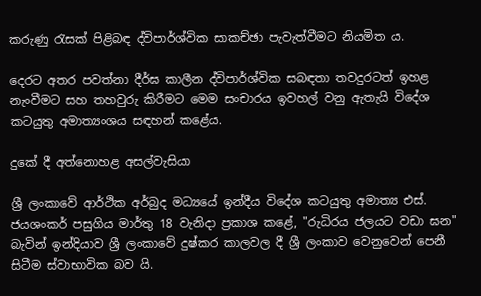කරුණු රැසක් පිළිබඳ ද්විපාර්ශ්වික සාකච්ඡා පැවැත්වීමට නියමිත ය.

දෙරට අතර පවත්නා දීර්ඝ කාලීන ද්විපාර්ශ්වික සබඳතා තවදුරටත් ඉහළ නැංවීමට සහ තහවුරු කිරීමට මෙම සංචාරය ඉවහල් වනු ඇතැයි විදේශ කටයුතු අමාත්‍යංශය සඳහන් කළේය.

දුකේ දී අත්නොහළ අසල්වැසියා

ශ්‍රී ලංකාවේ ආර්ථික අර්බුද මධ්‍යයේ ඉන්දීය විදේශ කටයුතු අමාත්‍ය එස්. ජයශංකර් පසුගිය මාර්තු 18 වැනිදා ප්‍රකාශ කළේ, "රුධිරය ජලයට වඩා ඝන" බැවින් ඉන්දියාව ශ්‍රී ලංකාවේ දුෂ්කර කාලවල දී ශ්‍රී ලංකාව වෙනුවෙන් පෙනී සිටීම ස්වාභාවික බව යි.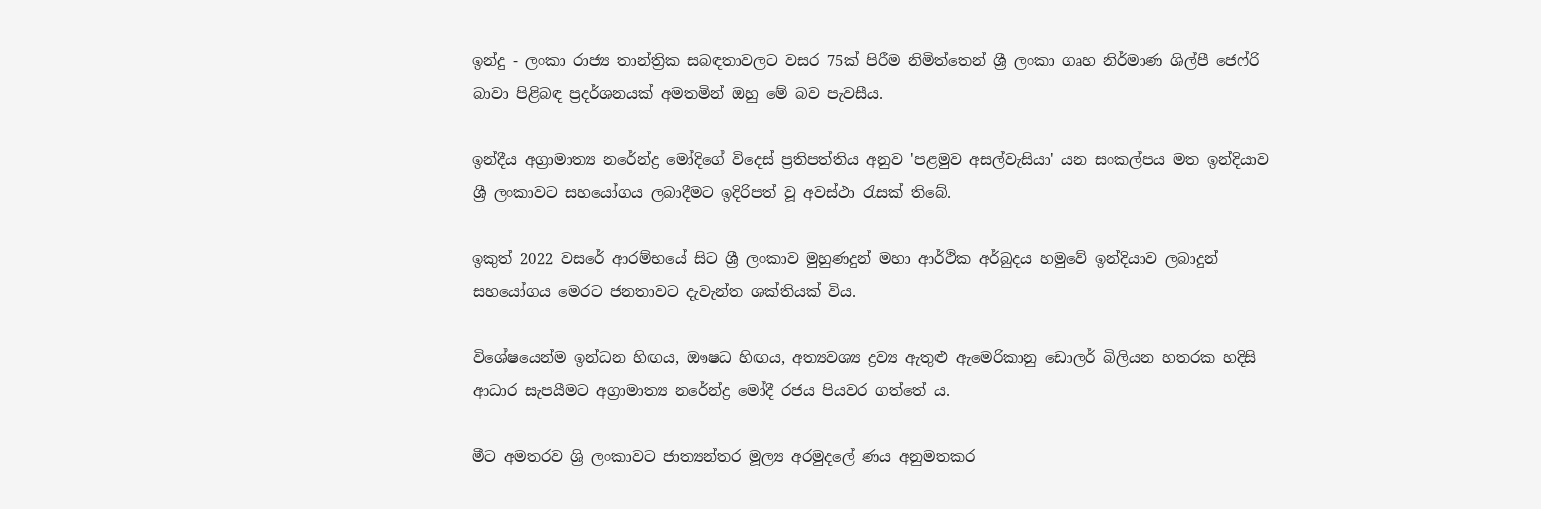ඉන්දු - ලංකා රාජ්‍ය තාන්ත්‍රික සබඳතාවලට වසර 75ක් පිරීම නිමිත්තෙන් ශ්‍රී ලංකා ගෘහ නිර්මාණ ශිල්පී ජෙෆ්රි බාවා පිළිබඳ ප්‍රදර්ශනයක් අමතමින් ඔහු මේ බව පැවසීය.

ඉන්දීය අග්‍රාමාත්‍ය නරේන්ද්‍ර මෝදිගේ විදෙස් ප්‍රතිපත්තිය අනුව 'පළමුව අසල්වැසියා' යන සංකල්පය මත ඉන්දියාව ශ්‍රී ලංකාවට සහයෝගය ලබාදීමට ඉදිරිපත් වූ අවස්ථා රැසක් තිබේ.

ඉකුත් 2022 වසරේ ආරම්භයේ සිට ශ්‍රී ලංකාව මුහුණදුන් මහා ආර්ථික අර්බුදය හමුවේ ඉන්දියාව ලබාදුන් සහයෝගය මෙරට ජනතාවට දැවැන්ත ශක්තියක් විය.

විශේෂයෙන්ම ඉන්ධන හිඟය, ඖෂධ හිඟය, අත්‍යවශ්‍ය ද්‍රව්‍ය ඇතුළු ඇමෙරිකානු ඩොලර් බිලියන හතරක හදිසි ආධාර සැපයීමට අග්‍රාමාත්‍ය නරේන්ද්‍ර මෝදී රජය පියවර ගත්තේ ය.

මීට අමතරව ශ්‍රි ලංකාවට ජාත්‍යන්තර මූල්‍ය අරමුදලේ ණය අනුමතකර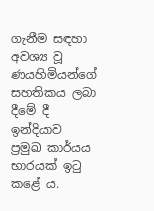ගැනීම සඳහා අවශ්‍ය වූ ණයහිමියන්ගේ සහතිකය ලබා දීමේ දී ඉන්දියාව ප්‍රමුඛ කාර්යය භාරයක් ඉටු කළේ ය.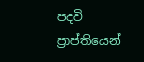පදවි ප්‍රාප්තියෙන්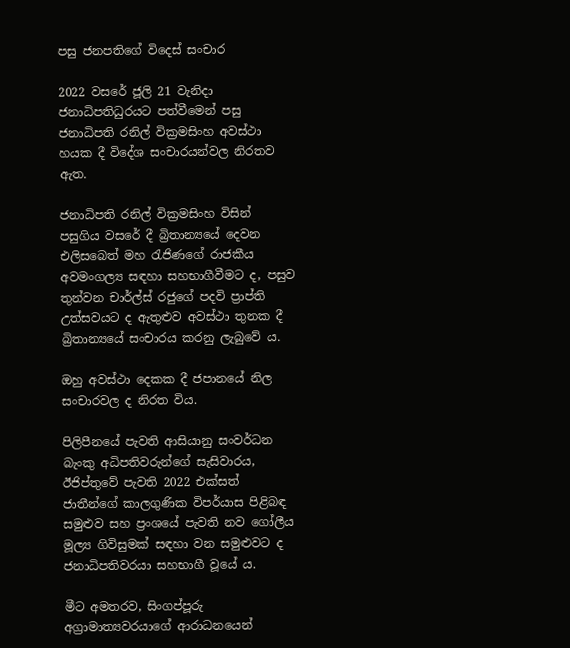පසු ජනපතිගේ විදෙස් සංචාර

2022 වසරේ ජූලි 21 වැනිදා ජනාධිපතිධුරයට පත්වීමෙන් පසු ජනාධිපති රනිල් වික්‍රමසිංහ අවස්ථා හයක දී විදේශ සංචාරයන්වල නිරතව ඇත.

ජනාධිපති රනිල් වික්‍රමසිංහ විසින් පසුගිය වසරේ දී බ්‍රිතාන්‍යයේ දෙවන එලිසබෙත් මහ රැජිණගේ රාජකීය අවමංගල්‍ය සඳහා සහභාගීවීමට ද, පසුව තුන්වන චාර්ල්ස් රජුගේ පදවි ප්‍රාප්ති උත්සවයට ද ඇතුළුව අවස්ථා තුනක දී බ්‍රිතාන්‍යයේ සංචාරය කරනු ලැබුවේ ය.

ඔහු අවස්ථා දෙකක දී ජපානයේ නිල සංචාරවල ද නිරත විය.

පිලිපීනයේ පැවති ආසියානු සංවර්ධන බැංකු අධිපතිවරුන්ගේ සැසිවාරය, ඊජිප්තුවේ පැවති 2022 එක්සත් ජාතීන්ගේ කාලගුණික විපර්යාස පිළිබඳ සමුළුව සහ ප්‍රංශයේ පැවති නව ගෝලීය මූල්‍ය ගිවිසුමක් සඳහා වන සමුළුවට ද ජනාධිපතිවරයා සහභාගී වූයේ ය.

මීට අමතරව, සිංගප්පූරු අග්‍රාමාත්‍යවරයාගේ ආරාධනයෙන්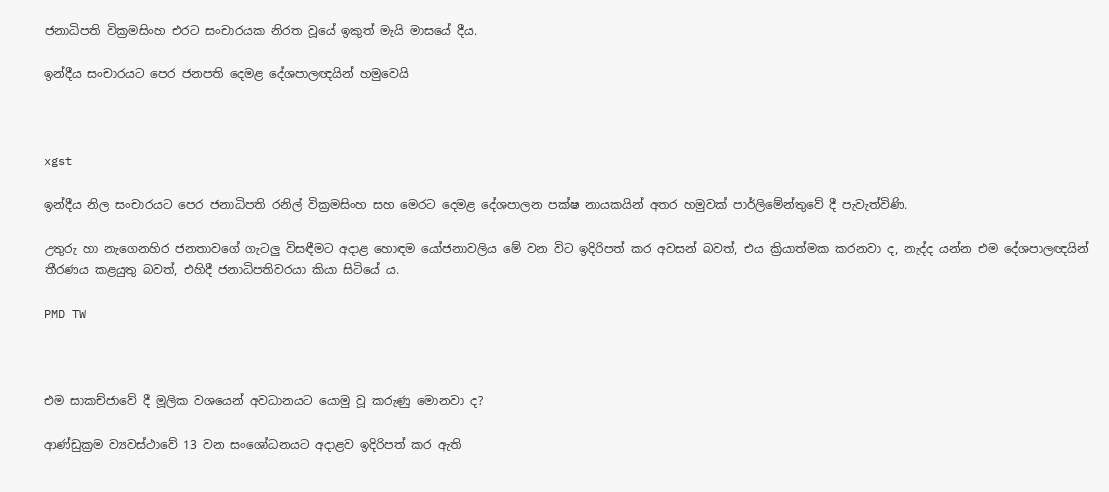ජනාධිපති වික්‍රමසිංහ එරට සංචාරයක නිරත වූයේ ඉකුත් මැයි මාසයේ දීය.

ඉන්දීය සංචාරයට පෙර ජනපති දෙමළ දේශපාලඥයින් හමුවෙයි



xgst

ඉන්දීය නිල සංචාරයට පෙර ජනාධිපති රනිල් වික්‍රමසිංහ සහ මෙරට දෙමළ දේශපාලන පක්ෂ නායකයින් අතර හමුවක් පාර්ලිමේන්තුවේ දී පැවැත්විණි.

උතුරු හා නැගෙනහිර ජනතාවගේ ගැටලු විසඳීමට අදාළ හොඳම යෝජනාවලිය මේ වන විට ඉදිරිපත් කර අවසන් බවත්, එය ක්‍රියාත්මක කරනවා ද, නැද්ද යන්න එම දේශපාලඥයින් තීරණය කළයුතු බවත්, එහිදී ජනාධිපතිවරයා කියා සිටියේ ය.

PMD TW



එම සාකච්ජාවේ දී මූලික වශයෙන් අවධානයට යොමු වූ කරුණු මොනවා ද?

ආණ්ඩුක්‍රම ව්‍යවස්ථාවේ 13 වන සංශෝධනයට අදාළව ඉදිරිපත් කර ඇති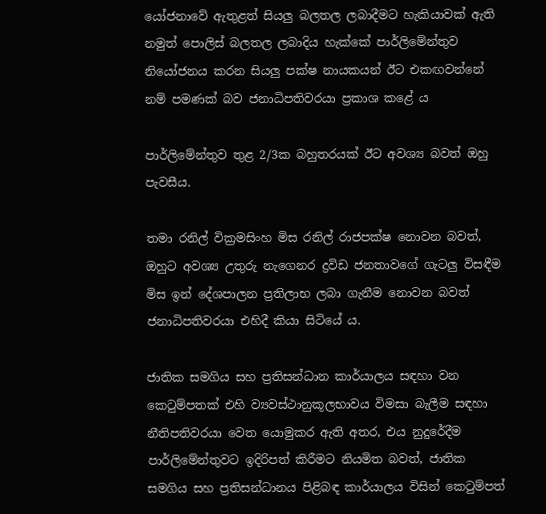යෝජනාවේ ඇතුළත් සියලු බලතල ලබාදීමට හැකියාවක් ඇති නමුත් පොලිස් බලතල ලබාදිය හැක්කේ පාර්ලිමේන්තුව නියෝජනය කරන සියලු පක්ෂ නායකයන් ඊට එකඟවන්නේ නම් පමණක් බව ජනාධිපතිවරයා ප්‍රකාශ කළේ ය

පාර්ලිමේන්තුව තුළ 2/3ක බහුතරයක් ඊට අවශ්‍ය බවත් ඔහු පැවසීය.

තමා රනිල් වික්‍රමසිංහ මිස රනිල් රාජපක්ෂ නොවන බවත්, ඔහුට අවශ්‍ය උතුරු නැගෙනර ද්‍රවිඩ ජනතාවගේ ගැටලු විසඳීම මිස ඉන් දේශපාලන ප්‍රතිලාභ ලබා ගැනීම නොවන බවත් ජනාධිපතිවරයා එහිදී කියා සිටියේ ය.

ජාතික සමගිය සහ ප්‍රතිසන්ධාන කාර්යාලය සඳහා වන කෙටුම්පතක් එහි ව්‍යවස්ථානුකූලභාවය විමසා බැලීම සඳහා නීතිපතිවරයා වෙත යොමුකර ඇති අතර, එය නුදුරේදීම පාර්ලිමේන්තුවට ඉදිරිපත් කිරීමට නියමිත බවත්, ජාතික සමගිය සහ ප්‍රතිසන්ධානය පිළිබඳ කාර්යාලය විසින් කෙටුම්පත්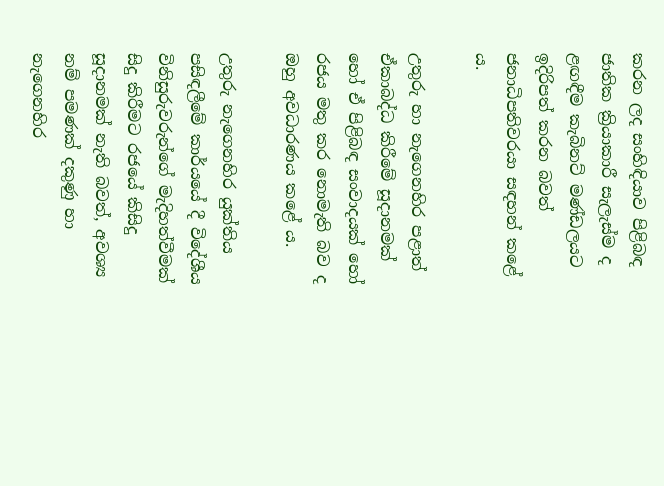කරන ලද සංහිඳියාව පිළිබඳ ජාතික ක්‍රියාකාරී සැලැස්ම ද ළඟඳීම කැබිනට් මණ්ඩලයට ඉදිරිපත් කරන බවත් ජනාධිපතිවරයා සඳහන් කළේ ය.

උතුරු හා නැගෙනහිර පළාත් ඒකාබද්ධ කිරීමේ සූදානමක් හෝ ඒ පිළිබඳ සංවාදයක් හෝ රජය මතු කර නොමැති බව ද ඔහු අවධාරණය කළේ ය.

උතුරු නැගෙනහිර යුක්තිය පසිඳලීමේ කාර්යයේ දී විදේශීය විනිසුරුවරුන්ගේ මැදිහත්වීමක් සිදු කිරීමට රජයේ කිසිදු සූදානමක් නැති බවත්, අවශ්‍ය නම් පමණක් දකුණු හා නැගෙනහිර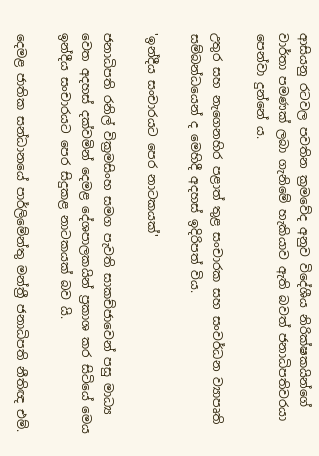ආසියනු රටවල පවතින ක්‍රමවේද අනුව විදේශීය නිරික්ෂකයින්ගේ වාර්තා පමණක් ලබා ගැනිමේ හැකියාව ඇති බවත් ජනාධිපතිවරයා පෙන්වා දුන්නේ ය.

උතුර සහ නැගෙනහිර පළාත් තුළ සංචාරක සහ සංවර්ධන ව්‍යාපෘති සම්බන්ධයෙන් ද මෙහිදී අදහස් ඉදිරිපත් විය.

'ඉන්දීය සංචාරයට පෙර නාටකයක්'

ජනාධිපති රනිල් වික්‍රමසිංහ සමග පැවති සාකච්ජාවෙන් පසු මාධ්‍ය වෙත අදහස් දක්වමින් දෙමළ දේශපාලකයින් ප්‍රකාශ කර සිටියේ මෙය ඉන්දීය සංචාරයට පෙර සිදුකළ නාටකයක් බව යි.

දෙමළ ජාතික සන්ධානයේ පාර්ලිමේන්තු මන්ත්‍රී ජනාධිපති නීතිඥ එම්.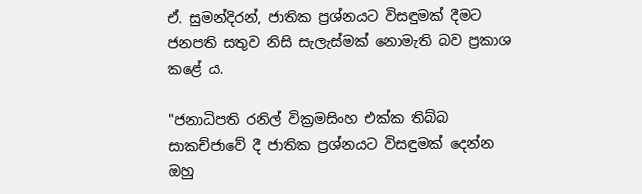ඒ. සුමන්දිරන්, ජාතික ප්‍රශ්නයට විසඳුමක් දීමට ජනපති සතුව නිසි සැලැස්මක් නොමැති බව ප්‍රකාශ කළේ ය.

"ජනාධිපති රනිල් වික්‍රමසිංහ එක්ක තිබ්බ සාකච්ජාවේ දී ජාතික ප්‍රශ්නයට විසඳුමක් දෙන්න ඔහු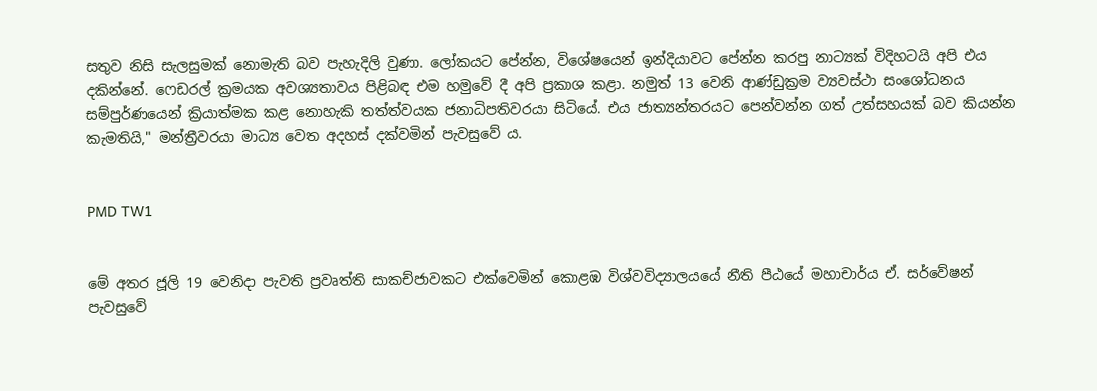සතුව නිසි සැලසුමක් නොමැති බව පැහැදිලි වුණා. ලෝකයට පේන්න, විශේෂයෙන් ඉන්දියාවට පේන්න කරපු නාට්‍යක් විදිහටයි අපි එය දකින්නේ. ෆෙඩරල් ක්‍රමයක අවශ්‍යතාවය පිළිබඳ එම හමුවේ දී අපි ප්‍රකාශ කළා. නමුත් 13 වෙනි ආණ්ඩුක්‍රම ව්‍යවස්ථා සංශෝධනය සම්පුර්ණයෙන් ක්‍රියාත්මක කළ නොහැකි තත්ත්වයක ජනාධිපතිවරයා සිටියේ. එය ජාත්‍යන්තරයට පෙන්වන්න ගත් උත්සහයක් බව කියන්න කැමතියි," මන්ත්‍රීවරයා මාධ්‍ය වෙත අදහස් දක්වමින් පැවසුවේ ය.


PMD TW1


මේ අතර ජූලි 19 වෙනිදා පැවති ප්‍රවෘත්ති සාකච්ජාවකට එක්වෙමින් කොළඹ විශ්වවිද්‍යාලයයේ නීති පීඨයේ මහාචාර්ය ඒ. සර්වේෂන් පැවසුවේ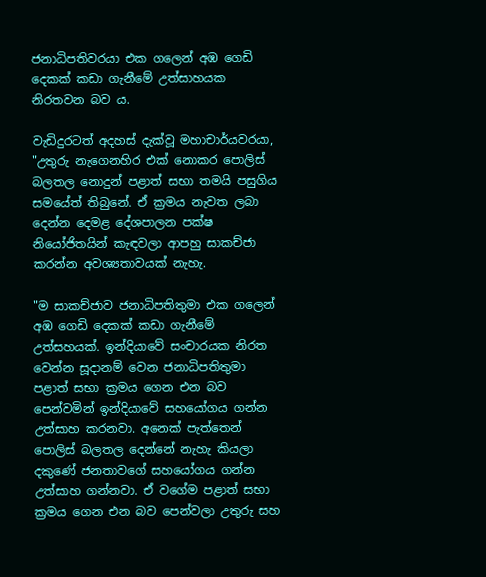ජනාධිපතිවරයා එක ගලෙන් අඹ ගෙඩි දෙකක් කඩා ගැනීමේ උත්සාහයක නිරතවන බව ය.

වැඩිදුරටත් අදහස් දැක්වූ මහාචාර්යවරයා, "උතුරු නැගෙනහිර එක් නොකර පොලිස් බලතල නොදුන් පළාත් සභා තමයි පසුගිය සමයේත් තිබුනේ. ඒ ක්‍රමය නැවත ලබා දෙන්න දෙමළ දේශපාලන පක්ෂ නියෝජිතයින් කැඳවලා ආපහු සාකච්ජා කරන්න අවශ්‍යතාවයක් නැහැ.

"ම සාකච්ජාව ජනාධිපතිතුමා එක ගලෙන් අඹ ගෙඩි දෙකක් කඩා ගැනීමේ උත්සහයක්. ඉන්දියාවේ සංචාරයක නිරත වෙන්න සූදානම් වෙන ජනාධිපතිතුමා පළාත් සභා ක්‍රමය ගෙන එන බව පෙන්වමින් ඉන්දියාවේ සහයෝගය ගන්න උත්සාහ කරනවා. අනෙක් පැත්තෙන් පොලිස් බලතල දෙන්නේ නැහැ කියලා දකුණේ ජනතාවගේ සහයෝගය ගන්න උත්සාහ ගන්නවා. ඒ වගේම පළාත් සභා ක්‍රමය ගෙන එන බව පෙන්වලා උතුරු සහ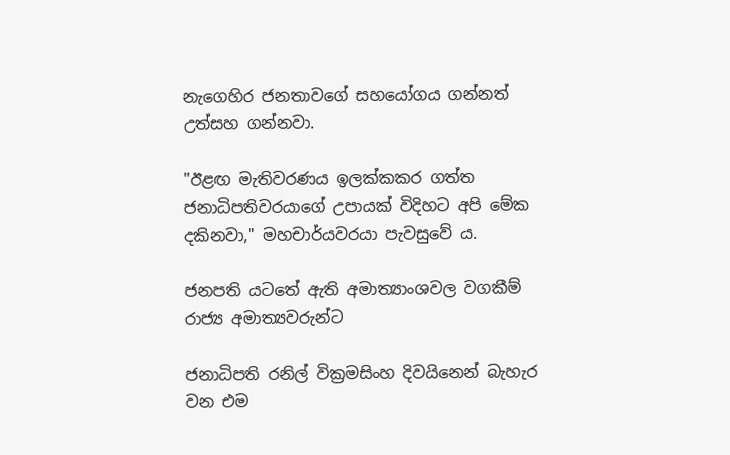නැගෙහිර ජනතාවගේ සහයෝගය ගන්නත් උත්සහ ගන්නවා.

"ඊළඟ මැතිවරණය ඉලක්කකර ගත්ත ජනාධිපතිවරයාගේ උපායක් විදිහට අපි මේක දකිනවා," මහචාර්යවරයා පැවසුවේ ය.

ජනපති යටතේ ඇති අමාත්‍යාංශවල වගකීම් රාජ්‍ය අමාත්‍යවරුන්ට

ජනාධිපති රනිල් වික්‍රමසිංහ දිවයිනෙන් බැහැර වන එම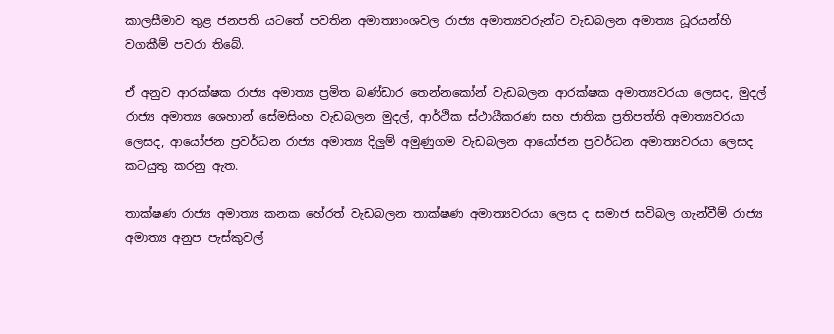කාලසීමාව තුළ ජනපති යටතේ පවතින අමාත්‍යාංශවල රාජ්‍ය අමාත්‍යවරුන්ට වැඩබලන අමාත්‍ය ධූරයන්හි වගකීම් පවරා තිබේ.

ඒ අනුව ආරක්ෂක රාජ්‍ය අමාත්‍ය ප්‍රමිත බණ්ඩාර තෙන්නකෝන් වැඩබලන ආරක්ෂක අමාත්‍යවරයා ලෙසද, මුදල් රාජ්‍ය අමාත්‍ය ශෙහාන් සේමසිංහ වැඩබලන මුදල්, ආර්ථික ස්ථායීකරණ සහ ජාතික ප්‍රතිපත්ති අමාත්‍යවරයා ලෙසද, ආයෝජන ප්‍රවර්ධන රාජ්‍ය අමාත්‍ය දිලුම් අමුණුගම වැඩබලන ආයෝජන ප්‍රවර්ධන අමාත්‍යවරයා ලෙසද කටයුතු කරනු ඇත.

තාක්ෂණ රාජ්‍ය අමාත්‍ය කනක හේරත් වැඩබලන තාක්ෂණ අමාත්‍යවරයා ලෙස ද සමාජ සවිබල ගැන්වීම් රාජ්‍ය අමාත්‍ය අනුප පැස්කුවල්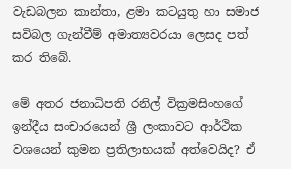වැඩබලන කාන්තා, ළමා කටයුතු හා සමාජ සවිබල ගැන්වීම් අමාත්‍යවරයා ලෙසද පත් කර තිබේ.

මේ අතර ජනාධිපති රනිල් වික්‍රමසිංහගේ ඉන්දීය සංචාරයෙන් ශ්‍රී ලංකාවට ආර්ථික වශයෙන් කුමන ප්‍රතිලාභයක් අත්වෙයිද? ඒ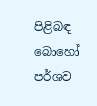පිළිබඳ බොහෝ පර්ශව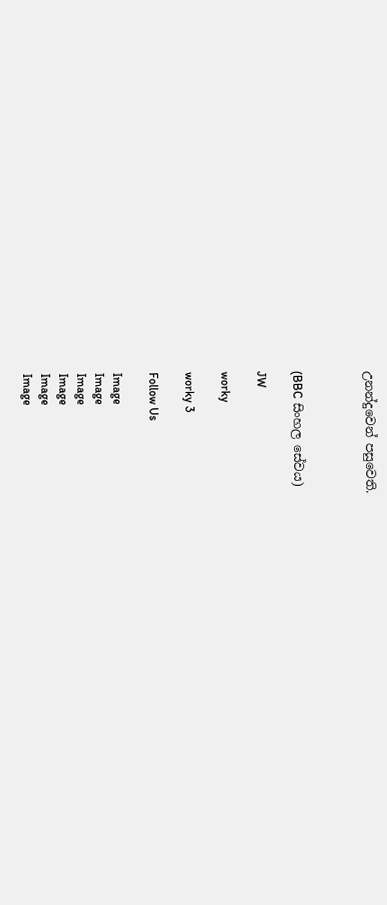උනන්දුවෙන් පසුවෙති.



(BBC සිංහල සේවය)

JW

worky

worky 3

Follow Us

Image
Image
Image
Image
Image
Image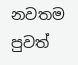නවතම පුවත්